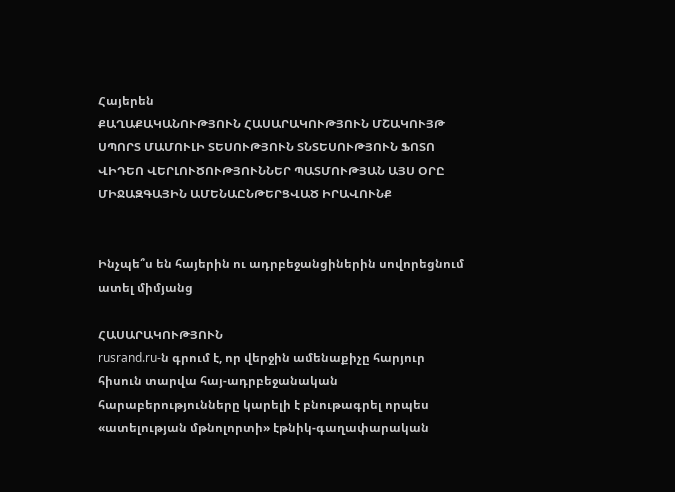Հայերեն
ՔԱՂԱՔԱԿԱՆՈՒԹՅՈՒՆ ՀԱՍԱՐԱԿՈՒԹՅՈՒՆ ՄՇԱԿՈՒՅԹ ՍՊՈՐՏ ՄԱՄՈՒԼԻ ՏԵՍՈՒԹՅՈՒՆ ՏՆՏԵՍՈՒԹՅՈՒՆ ՖՈՏՈ ՎԻԴԵՈ ՎԵՐԼՈՒԾՈՒԹՅՈՒՆՆԵՐ ՊԱՏՄՈՒԹՅԱՆ ԱՅՍ ՕՐԸ ՄԻՋԱԶԳԱՅԻՆ ԱՄԵՆԱԸՆԹԵՐՑՎԱԾ ԻՐԱՎՈՒՆՔ


Ինչպե՞ս են հայերին ու ադրբեջանցիներին սովորեցնում ատել միմյանց

ՀԱՍԱՐԱԿՈՒԹՅՈՒՆ
rusrand.ru-ն գրում է, որ վերջին ամենաքիչը հարյուր հիսուն տարվա հայ-ադրբեջանական հարաբերությունները կարելի է բնութագրել որպես «ատելության մթնոլորտի» էթնիկ-գաղափարական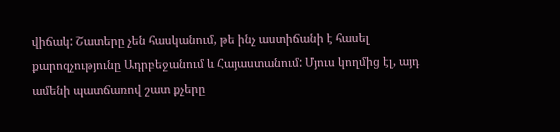վիճակ: Շատերը չեն հասկանում, թե ինչ աստիճանի է հասել քարոզչությունը Ադրբեջանում և Հայաստանում: Մյուս կողմից էլ, այդ ամենի պատճառով շատ քչերը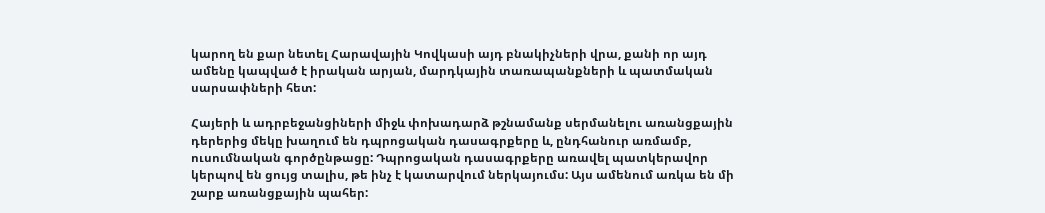կարող են քար նետել Հարավային Կովկասի այդ բնակիչների վրա, քանի որ այդ ամենը կապված է իրական արյան, մարդկային տառապանքների և պատմական սարսափների հետ:

Հայերի և ադրբեջանցիների միջև փոխադարձ թշնամանք սերմանելու առանցքային դերերից մեկը խաղում են դպրոցական դասագրքերը և, ընդհանուր առմամբ, ուսումնական գործընթացը: Դպրոցական դասագրքերը առավել պատկերավոր կերպով են ցույց տալիս, թե ինչ է կատարվում ներկայումս: Այս ամենում առկա են մի շարք առանցքային պահեր: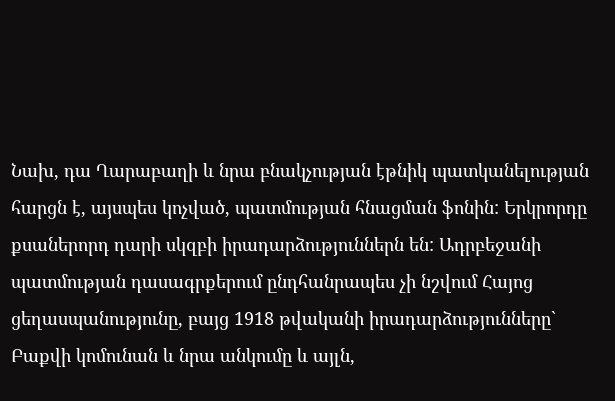Նախ, դա Ղարաբաղի և նրա բնակչության էթնիկ պատկանելության հարցն է, այսպես կոչված, պատմության հնացման ֆոնին: Երկրորդը քսաներորդ դարի սկզբի իրադարձություններն են: Ադրբեջանի պատմության դասագրքերում ընդհանրապես չի նշվում Հայոց ցեղասպանությունը, բայց 1918 թվականի իրադարձությունները` Բաքվի կոմունան և նրա անկումը և այլն,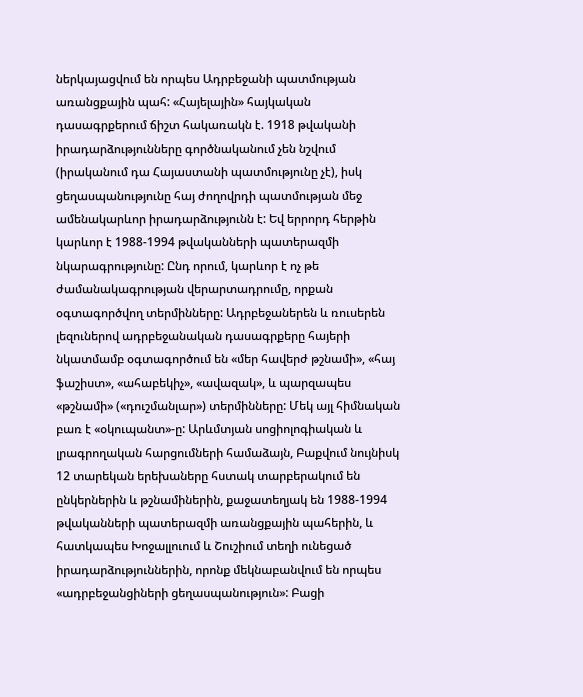ներկայացվում են որպես Ադրբեջանի պատմության առանցքային պահ: «Հայելային» հայկական դասագրքերում ճիշտ հակառակն է. 1918 թվականի իրադարձությունները գործնականում չեն նշվում (իրականում դա Հայաստանի պատմությունը չէ), իսկ ցեղասպանությունը հայ ժողովրդի պատմության մեջ ամենակարևոր իրադարձությունն է: Եվ երրորդ հերթին կարևոր է 1988-1994 թվականների պատերազմի նկարագրությունը: Ընդ որում, կարևոր է ոչ թե ժամանակագրության վերարտադրումը, որքան օգտագործվող տերմինները: Ադրբեջաներեն և ռուսերեն լեզուներով ադրբեջանական դասագրքերը հայերի նկատմամբ օգտագործում են «մեր հավերժ թշնամի», «հայ ֆաշիստ», «ահաբեկիչ», «ավազակ», և պարզապես «թշնամի» («դուշմանլար») տերմինները: Մեկ այլ հիմնական բառ է «օկուպանտ»-ը: Արևմտյան սոցիոլոգիական և լրագրողական հարցումների համաձայն, Բաքվում նույնիսկ 12 տարեկան երեխաները հստակ տարբերակում են ընկերներին և թշնամիներին, քաջատեղյակ են 1988-1994 թվականների պատերազմի առանցքային պահերին, և հատկապես Խոջալլուում և Շուշիում տեղի ունեցած իրադարձություններին, որոնք մեկնաբանվում են որպես «ադրբեջանցիների ցեղասպանություն»: Բացի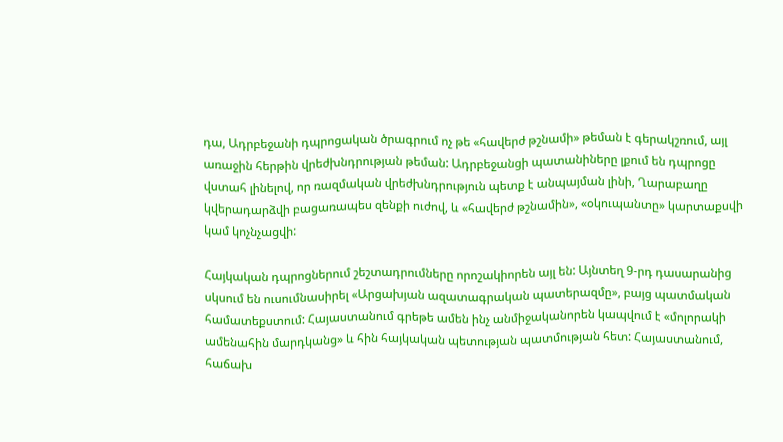դա, Ադրբեջանի դպրոցական ծրագրում ոչ թե «հավերժ թշնամի» թեման է գերակշռում, այլ առաջին հերթին վրեժխնդրության թեման: Ադրբեջանցի պատանիները լքում են դպրոցը վստահ լինելով, որ ռազմական վրեժխնդրություն պետք է անպայման լինի, Ղարաբաղը կվերադարձվի բացառապես զենքի ուժով, և «հավերժ թշնամին», «օկուպանտը» կարտաքսվի կամ կոչնչացվի:

Հայկական դպրոցներում շեշտադրումները որոշակիորեն այլ են: Այնտեղ 9-րդ դասարանից սկսում են ուսումնասիրել «Արցախյան ազատագրական պատերազմը», բայց պատմական համատեքստում: Հայաստանում գրեթե ամեն ինչ անմիջականորեն կապվում է «մոլորակի ամենահին մարդկանց» և հին հայկական պետության պատմության հետ: Հայաստանում, հաճախ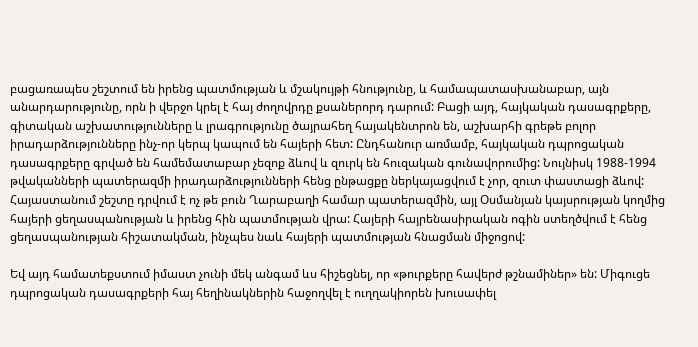բացառապես շեշտում են իրենց պատմության և մշակույթի հնությունը, և համապատասխանաբար, այն անարդարությունը, որն ի վերջո կրել է հայ ժողովրդը քսաներորդ դարում: Բացի այդ, հայկական դասագրքերը, գիտական աշխատությունները և լրագրությունը ծայրահեղ հայակենտրոն են, աշխարհի գրեթե բոլոր իրադարձությունները ինչ-որ կերպ կապում են հայերի հետ: Ընդհանուր առմամբ, հայկական դպրոցական դասագրքերը գրված են համեմատաբար չեզոք ձևով և զուրկ են հուզական գունավորումից: Նույնիսկ 1988-1994 թվականների պատերազմի իրադարձությունների հենց ընթացքը ներկայացվում է չոր, զուտ փաստացի ձևով: Հայաստանում շեշտը դրվում է ոչ թե բուն Ղարաբաղի համար պատերազմին, այլ Օսմանյան կայսրության կողմից հայերի ցեղասպանության և իրենց հին պատմության վրա: Հայերի հայրենասիրական ոգին ստեղծվում է հենց ցեղասպանության հիշատակման, ինչպես նաև հայերի պատմության հնացման միջոցով:

Եվ այդ համատեքստում իմաստ չունի մեկ անգամ ևս հիշեցնել, որ «թուրքերը հավերժ թշնամիներ» են: Միգուցե դպրոցական դասագրքերի հայ հեղինակներին հաջողվել է ուղղակիորեն խուսափել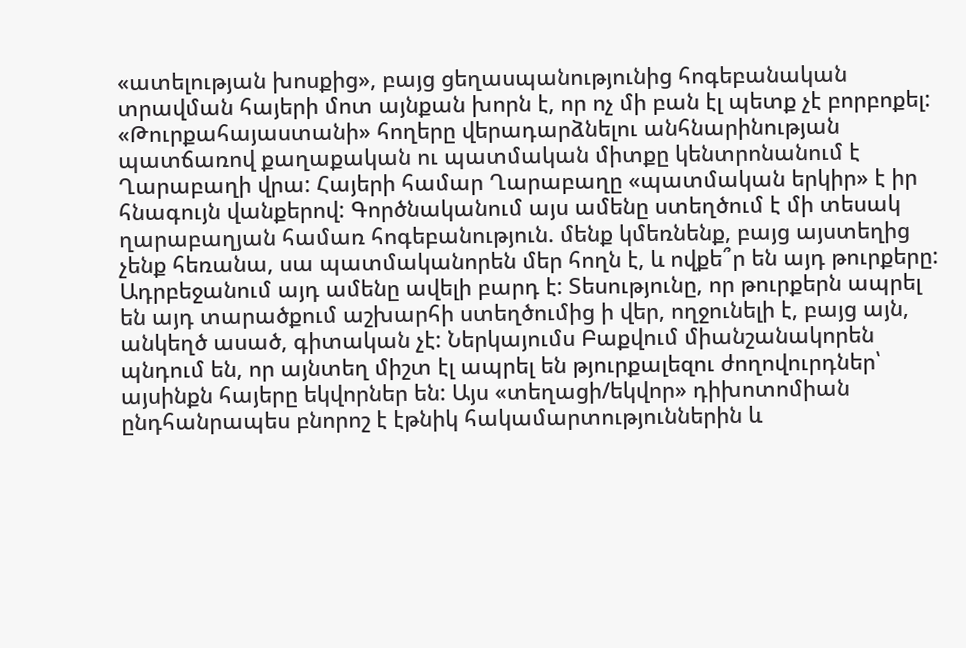«ատելության խոսքից», բայց ցեղասպանությունից հոգեբանական տրավման հայերի մոտ այնքան խորն է, որ ոչ մի բան էլ պետք չէ բորբոքել: «Թուրքահայաստանի» հողերը վերադարձնելու անհնարինության պատճառով քաղաքական ու պատմական միտքը կենտրոնանում է Ղարաբաղի վրա: Հայերի համար Ղարաբաղը «պատմական երկիր» է իր հնագույն վանքերով: Գործնականում այս ամենը ստեղծում է մի տեսակ ղարաբաղյան համառ հոգեբանություն. մենք կմեռնենք, բայց այստեղից չենք հեռանա, սա պատմականորեն մեր հողն է, և ովքե՞ր են այդ թուրքերը: Ադրբեջանում այդ ամենը ավելի բարդ է: Տեսությունը, որ թուրքերն ապրել են այդ տարածքում աշխարհի ստեղծումից ի վեր, ողջունելի է, բայց այն, անկեղծ ասած, գիտական չէ: Ներկայումս Բաքվում միանշանակորեն պնդում են, որ այնտեղ միշտ էլ ապրել են թյուրքալեզու ժողովուրդներ՝ այսինքն հայերը եկվորներ են: Այս «տեղացի/եկվոր» դիխոտոմիան ընդհանրապես բնորոշ է էթնիկ հակամարտություններին և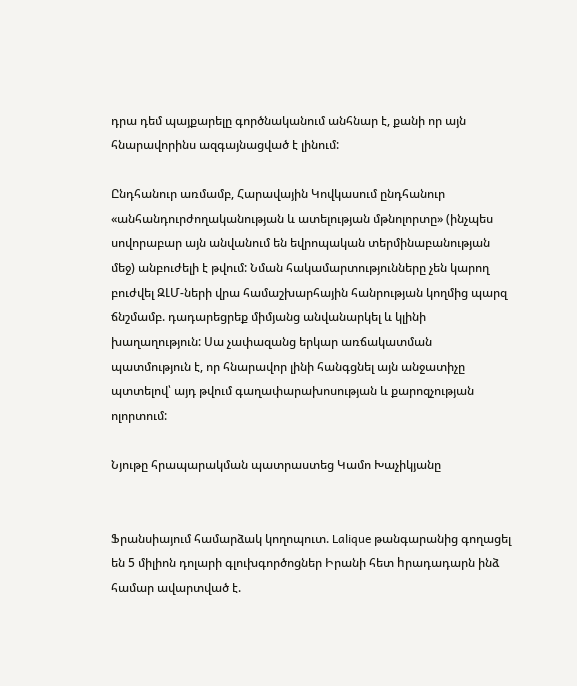դրա դեմ պայքարելը գործնականում անհնար է, քանի որ այն հնարավորինս ազգայնացված է լինում:

Ընդհանուր առմամբ, Հարավային Կովկասում ընդհանուր «անհանդուրժողականության և ատելության մթնոլորտը» (ինչպես սովորաբար այն անվանում են եվրոպական տերմինաբանության մեջ) անբուժելի է թվում: Նման հակամարտությունները չեն կարող բուժվել ԶԼՄ-ների վրա համաշխարհային հանրության կողմից պարզ ճնշմամբ. դադարեցրեք միմյանց անվանարկել և կլինի խաղաղություն: Սա չափազանց երկար առճակատման պատմություն է, որ հնարավոր լինի հանգցնել այն անջատիչը պտտելով՝ այդ թվում գաղափարախոսության և քարոզչության ոլորտում:

Նյութը հրապարակման պատրաստեց Կամո Խաչիկյանը


Ֆրանսիայում համարձակ կողոպուտ. Lalique թանգարանից գողացել են 5 միլիոն դոլարի գլուխգործոցներ Իրանի հետ hրադադարն ինձ համար ավարտված է.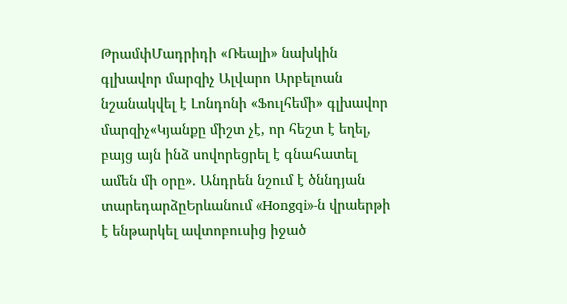ԹրամփՄադրիդի «Ռեալի» նախկին գլխավոր մարզիչ Ալվարո Արբելոան նշանակվել է Լոնդոնի «Ֆուլհեմի» գլխավոր մարզիչ«Կյանքը միշտ չէ, որ հեշտ է եղել, բայց այն ինձ սովորեցրել է գնահատել ամեն մի օրը»․ Անդրեն նշում է ծննդյան տարեդարձըԵրևանում «Hongqi»-ն վրաերթի է ենթարկել ավտոբուսից իջած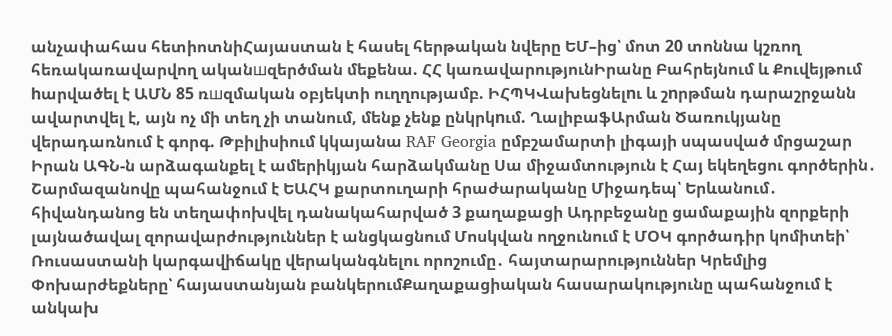անչափահաս հետիոտնիՀայաստան է հասել հերթական նվերը ԵՄ–ից՝ մոտ 20 տոննա կշռող հեռակառավարվող ականшզերծման մեքենա. ՀՀ կառավարությունԻրանը Բահրեյնում և Քուվեյթում hարվածել է ԱՄՆ 85 ռшզմական օբյեկտի ուղղությամբ. ԻՀՊԿՎախեցնելnւ և շnրթման դարաշրջանն ավարտվել է, այն ոչ մի տեղ չի տանում, մենք չենք ընկրկnւմ. ՂալիբաֆԱրման Ծառուկյանը վերադառնում է գորգ. Թբիլիսիում կկայանա RAF Georgia ըմբշամարտի լիգայի սպասված մրցաշար Իրան ԱԳՆ-ն արձագանքել է ամերիկյան հարձակմանը Սա միջամտություն է Հայ եկեղեցու գործերին․ Շարմազանովը պահանջում է ԵԱՀԿ քարտուղարի հրաժարականը Միջադեպ՝ Երևանում․ հիվանդանոց են տեղափոխվել դանակահարված 3 քաղաքացի Ադրբեջանը ցամաքային զորքերի լայնածավալ զորավարժություններ է անցկացնում Մոսկվան ողջունում է ՄՕԿ գործադիր կոմիտեի՝ Ռուսաստանի կարգավիճակը վերականգնելու որոշումը․ հայտարարություններ Կրեմլից Փոխարժեքները՝ հայաստանյան բանկերումՔաղաքացիական հասարակությունը պահանջում է անկախ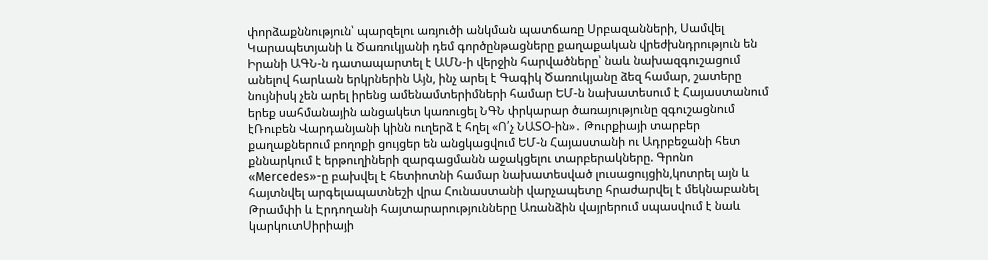փորձաքննություն՝ պարզելու առյուծի անկման պատճառը Սրբազանների, Սամվել Կարապետյանի և Ծառուկյանի դեմ գործընթացները քաղաքական վրեժխնդրություն են Իրանի ԱԳՆ-ն դատապարտել է ԱՄՆ-ի վերջին հարվածները՝ նաև նախազգուշացում անելով հարևան երկրներին Այն, ինչ արել է Գագիկ Ծառուկյանը ձեզ համար, շատերը նույնիսկ չեն արել իրենց ամենամտերիմների համար ԵՄ-ն նախատեսում է Հայաստանում երեք սահմանային անցակետ կառուցել ՆԳՆ փրկարար ծառայությունը զգուշացնում էՌուբեն Վարդանյանի կինն ուղերձ է հղել «Ո՛չ ՆԱՏՕ-ին»․ Թուրքիայի տարբեր քաղաքներում բողոքի ցույցեր են անցկացվում ԵՄ-ն Հայաստանի ու Ադրբեջանի հետ քննարկում է երթուղիների զարգացմանն աջակցելու տարբերակները. Գրոնո «Mercedes»-ը բախվել է հետիոտնի համար նախատեսված լուսացույցին,կոտրել այն և հայտնվել արգելապատնեշի վրա Հունաստանի վարչապետը հրաժարվել է մեկնաբանել Թրամփի և Էրդողանի հայտարարությունները Առանձին վայրերում սպասվում է նաև կարկուտՍիրիայի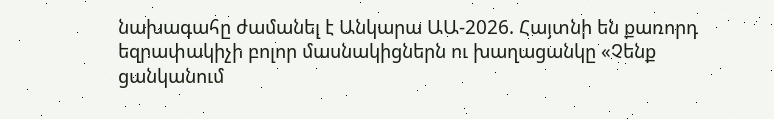նախագահը ժամանել է Անկարա ԱԱ-2026. Հայտնի են քառորդ եզրափակիչի բոլոր մասնակիցներն ու խաղացանկը «Չենք ցանկանում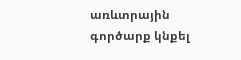առևտրային գործարք կնքել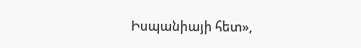Իսպանիայի հետ»,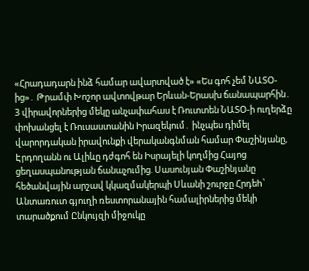«Հրադադարն ինձ համար ավարտված է» «Ես գոհ չեմ ՆԱՏՕ-ից»․ Թրամփ Խոշոր ավտովթար Երևան-Երասխ ճանապարհին․ 3 վիրավորներից մեկը անչափահաս է Ռուտտեն ՆԱՏՕ-ի ուղերձը փոխանցել է Ռուսաստանին Իրազեկում․ ինչպես դիմել վարորդական իրավունքի վերականգնման համար Փաշինյանը, Էրդողանն ու Ալիևը դժգոհ են Իսրայելի կողմից Հայոց ցեղասպանության ճանաչումից. Սասունյան Փաշինյանը հեծանվային արշավ կկազմակերպի Սևանի շուրջը Հրդեh՝ Անտառուտ գյուղի ռեստորանային համալիրներից մեկի տարածքում Ընկույզի միջուկը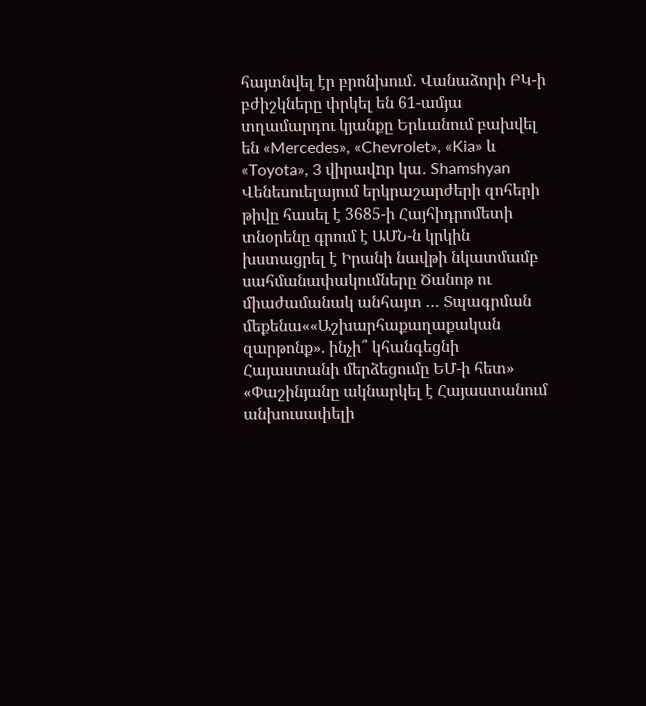հայտնվել էր բրոնխում․ Վանաձորի ԲԿ-ի բժիշկները փրկել են 61-ամյա տղամարդու կյանքը Երևանում բախվել են «Mercedes», «Chevrolet», «Kia» և «Toyota», 3 վիրավnր կա․ Shamshyan Վենեսուելայում երկրաշարժերի զոհերի թիվը հասել է 3685-ի Հայհիդրոմետի տնօրենը գրում է ԱՄՆ-ն կրկին խստացրել է Իրանի նավթի նկատմամբ սահմանափակումները Ծանոթ ու միաժամանակ անհայտ … Տպագրման մեքենա««Աշխարհաքաղաքական զարթոնք». ինչի՞ կհանգեցնի Հայաստանի մերձեցումը ԵՄ-ի հետ» «Փաշինյանը ակնարկել է Հայաստանում անխուսափելի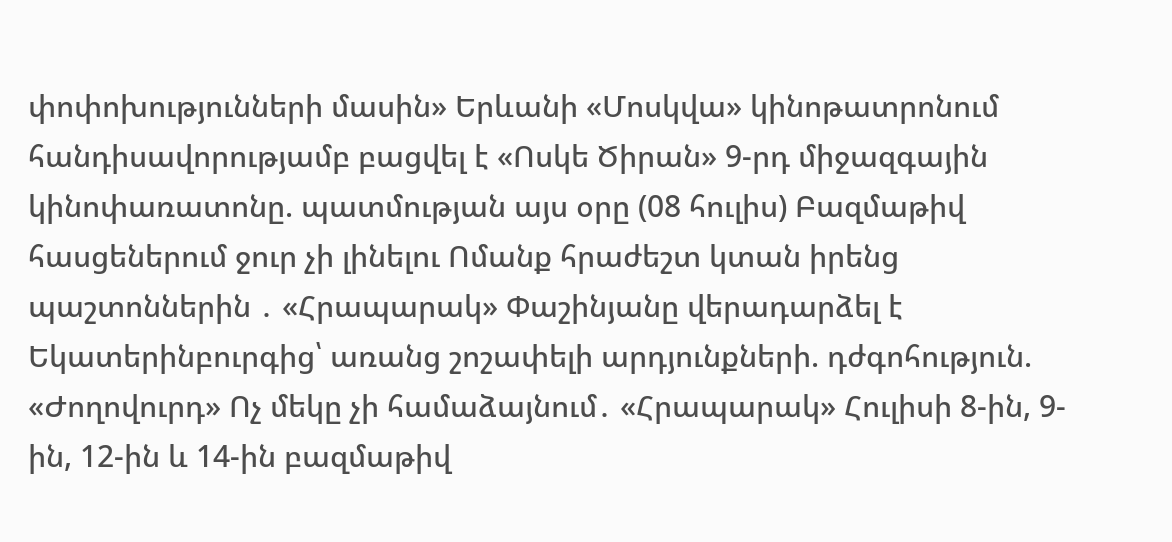փոփոխությունների մասին» Երևանի «Մոսկվա» կինոթատրոնում հանդիսավորությամբ բացվել է «Ոսկե Ծիրան» 9-րդ միջազգային կինոփառատոնը. պատմության այս օրը (08 հուլիս) Բազմաթիվ հասցեներում ջուր չի լինելու Ոմանք հրաժեշտ կտան իրենց պաշտոններին ․ «Հրապարակ» Փաշինյանը վերադարձել է Եկատերինբուրգից՝ առանց շոշափելի արդյունքների. դժգոհություն. «Ժողովուրդ» Ոչ մեկը չի համաձայնում․ «Հրապարակ» Հուլիսի 8-ին, 9-ին, 12-ին և 14-ին բազմաթիվ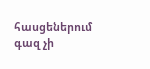հասցեներում գազ չի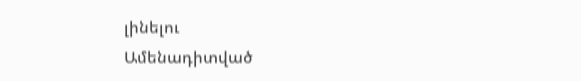լինելու
Ամենադիտված